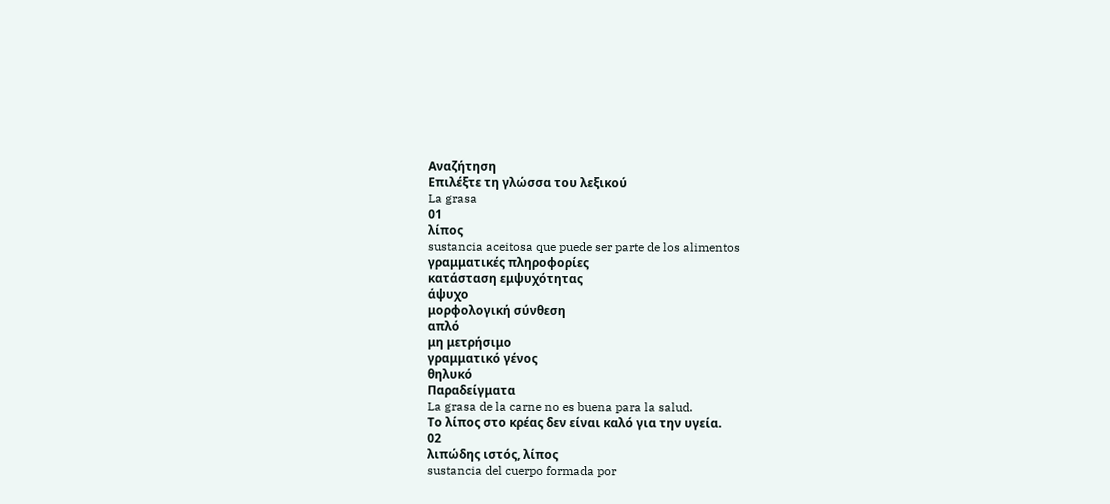Αναζήτηση
Επιλέξτε τη γλώσσα του λεξικού
La grasa
01
λίπος
sustancia aceitosa que puede ser parte de los alimentos
γραμματικές πληροφορίες
κατάσταση εμψυχότητας
άψυχο
μορφολογική σύνθεση
απλό
μη μετρήσιμο
γραμματικό γένος
θηλυκό
Παραδείγματα
La grasa de la carne no es buena para la salud.
Το λίπος στο κρέας δεν είναι καλό για την υγεία.
02
λιπώδης ιστός, λίπος
sustancia del cuerpo formada por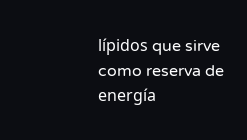lípidos que sirve como reserva de energía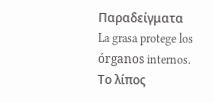Παραδείγματα
La grasa protege los órganos internos.
Το λίπος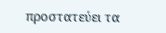προστατεύει τα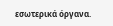εσωτερικά όργανα.